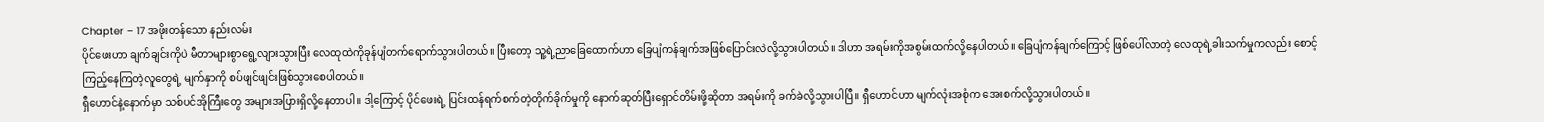Chapter – 17 အဖိုးတန်သော နည်းလမ်း
ပိုင်ဖေးဟာ ချက်ချင်းကိုပဲ မီတာများစွာရွေ့လျားသွားပြီး လေထုထဲကိုခုန်ပျံတက်ရောက်သွားပါတယ်။ ပြီးတော့ သူ့ရဲ့ညာခြေထောက်ဟာ ခြေပျံကန်ချက်အဖြစ်ပြောင်းလဲလို့သွားပါတယ်။ ဒါဟာ အရမ်းကိုအစွမ်းထက်လို့နေပါတယ်။ ခြေပျံကန်ချက်ကြောင့် ဖြစ်ပေါ်လာတဲ့ လေထုရဲ့ခါးသက်မှုကလည်း စောင့်ကြည့်နေကြတဲ့လူတွေရဲ့ မျက်နှာကို စပ်ဖျင်ဖျင်းဖြစ်သွားစေပါတယ်။
ရှီဟောင်နဲ့နောက်မှာ သစ်ပင်အိုကြီးတွေ အများအပြားရှိလို့နေတာပါ။ ဒါ့ကြောင့် ပိုင်ဖေးရဲ့ ပြင်းထန်ရက်စက်တဲ့တိုက်ခိုက်မှုကို နောက်ဆုတ်ပြီးရှောင်တိမ်းဖို့ဆိုတာ အရမ်းကို ခက်ခဲလို့သွားပါပြီ။ ရှီဟောင်ဟာ မျက်လုံးအစုံက အေးစက်လို့သွားပါတယ်။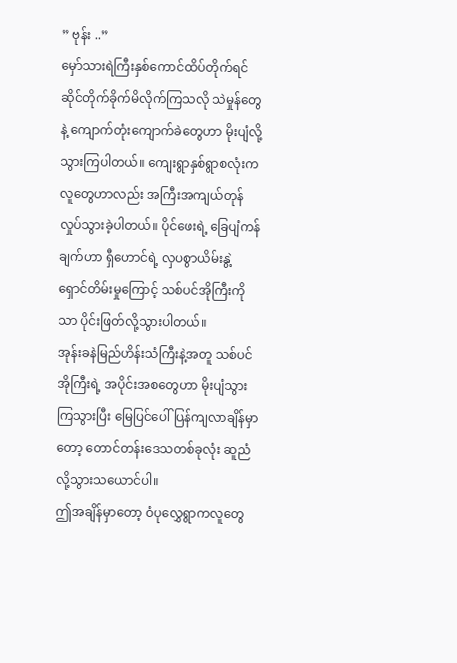” ဗုန်း ..”
မှော်သားရဲကြီးနှစ်ကောင်ထိပ်တိုက်ရင်ဆိုင်တိုက်ခိုက်မိလိုက်ကြသလို သဲမှုန်တွေနဲ့ ကျောက်တုံးကျောက်ခဲတွေဟာ မိုးပျံလို့သွားကြပါတယ်။ ကျေးရွာနှစ်ရွာစလုံးကလူတွေဟာလည်း အကြီးအကျယ်တုန်လှုပ်သွားခဲ့ပါတယ်။ ပိုင်ဖေးရဲ့ ခြေပျံကန်ချက်ဟာ ရှီဟောင်ရဲ့ လှပစွာယိမ်းနွဲ့ရှောင်တိမ်းမှုကြောင့် သစ်ပင်အိုကြီးကိုသာ ပိုင်းဖြတ်လို့သွားပါတယ်။
အုန်းခနဲမြည်ဟိန်းသံကြီးနဲ့အတူ သစ်ပင်အိုကြီးရဲ့ အပိုင်းအစတွေဟာ မိုးပျံသွားကြသွားပြီး မြေပြင်ပေါ်ပြန်ကျလာချိန်မှာတော့ တောင်တန်းဒေသတစ်ခုလုံး ဆူညံလို့သွားသယောင်ပါ။
ဤအချိန်မှာတော့ ဝံပုလွှေရွာကလူတွေ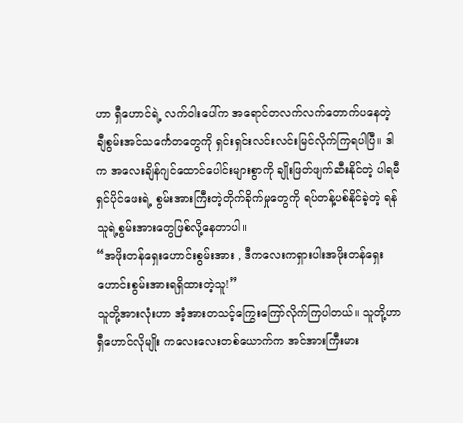ဟာ ရှီဟောင်ရဲ့ လက်ဝါးပေါ်က အရောင်တလက်လက်တောက်ပနေတဲ့ ချီစွမ်းအင်သင်္ကေတတွေကို ရှင်းရှင်းလင်းလင်းမြင်လိုက်ကြရပါပြီ။ ဒါက အလေးချိန်ဂျင်ထောင်ပေါင်းများစွာကို ချိုးဖြတ်ဖျက်ဆီးနိုင်တဲ့ ပါရမီရှင်ပိုင်ဖေးရဲ့ စွမ်းအားကြီးတဲ့တိုက်ခိုက်မှုတွေကို ရပ်တန့်ပစ်နိုင်ခဲ့တဲ့ ရန်သူရဲ့စွမ်းအားတွေဖြစ်လို့နေတာပါ။
“အဖိုးတန်ရှေးဟောင်းစွမ်းအား , ဒီကလေးကရှားပါးအဖိုးတန်ရှေးဟောင်းစွမ်းအားရရှိထားတဲ့သူ!”
သူတို့အားလုံးဟာ အံ့အားတသင့်ကြွေးကြော်လိုက်ကြပါတယ်။ သူတို့ဟာ ရှီဟောင်လိုမျိုး ကလေးလေးတစ်ယောက်က အင်အားကြီးမား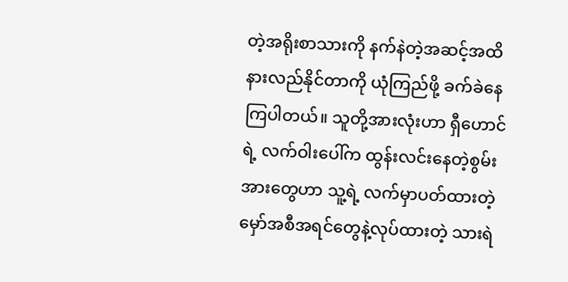တဲ့အရိုးစာသားကို နက်နဲတဲ့အဆင့်အထိ နားလည်နိုင်တာကို ယုံကြည်ဖို့ ခက်ခဲနေကြပါတယ်။ သူတို့အားလုံးဟာ ရှီဟောင်ရဲ့ လက်ဝါးပေါ်က ထွန်းလင်းနေတဲ့စွမ်းအားတွေဟာ သူ့ရဲ့ လက်မှာပတ်ထားတဲ့ မှော်အစီအရင်တွေနဲ့လုပ်ထားတဲ့ သားရဲ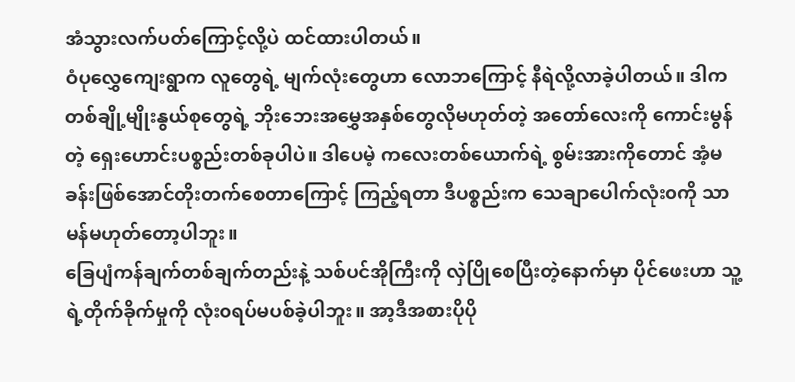အံသွားလက်ပတ်ကြောင့်လို့ပဲ ထင်ထားပါတယ်။
ဝံပုလွှေကျေးရွာက လူတွေရဲ့ မျက်လုံးတွေဟာ လောဘကြောင့် နီရဲလို့လာခဲ့ပါတယ်။ ဒါက တစ်ချို့မျိုးနွယ်စုတွေရဲ့ ဘိုးဘေးအမွှေအနှစ်တွေလိုမဟုတ်တဲ့ အတော်လေးကို ကောင်းမွန်တဲ့ ရှေးဟောင်းပစ္စည်းတစ်ခုပါပဲ။ ဒါပေမဲ့ ကလေးတစ်ယောက်ရဲ့ စွမ်းအားကိုတောင် အံ့မခန်းဖြစ်အောင်တိုးတက်စေတာကြောင့် ကြည့်ရတာ ဒီပစ္စည်းက သေချာပေါက်လုံး၀ကို သာမန်မဟုတ်တော့ပါဘူး။
ခြေပျံကန်ချက်တစ်ချက်တည်းနဲ့ သစ်ပင်အိုကြီးကို လှဲပြိုစေပြီးတဲ့နောက်မှာ ပိုင်ဖေးဟာ သူ့ရဲ့တိုက်ခိုက်မှုကို လုံး၀ရပ်မပစ်ခဲ့ပါဘူး။ အာ့ဒီအစားပိုပို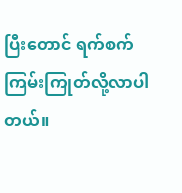ပြီးတောင် ရက်စက်ကြမ်းကြုတ်လို့လာပါတယ်။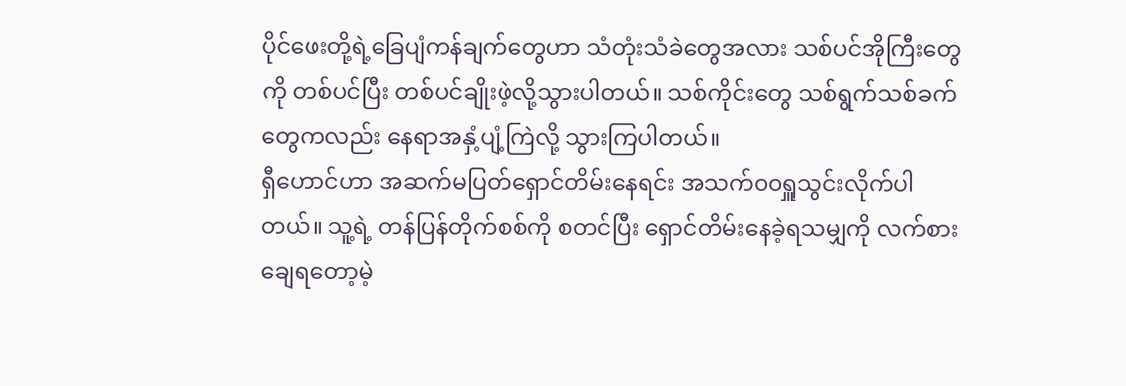ပိုင်ဖေးတို့ရဲ့ခြေပျံကန်ချက်တွေဟာ သံတုံးသံခဲတွေအလား သစ်ပင်အိုကြီးတွေကို တစ်ပင်ပြီး တစ်ပင်ချိုးဖဲ့လို့သွားပါတယ်။ သစ်ကိုင်းတွေ သစ်ရွက်သစ်ခက်တွေကလည်း နေရာအနှံ့ပျံ့ကြဲလို့ သွားကြပါတယ်။
ရှီဟောင်ဟာ အဆက်မပြတ်ရှောင်တိမ်းနေရင်း အသက်၀၀ရှူသွင်းလိုက်ပါတယ်။ သူ့ရဲ့ တန်ပြန်တိုက်စစ်ကို စတင်ပြီး ရှောင်တိမ်းနေခဲ့ရသမျှကို လက်စားချေရတော့မဲ့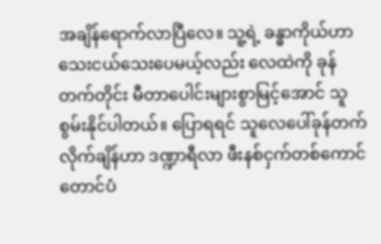အချိန်ရောက်လာပြီလေ။ သူ့ရဲ့ ခန္ဓာကိုယ်ဟာ သေးငယ်သေးပေမယ့်လည်း လေထဲကို ခုန်တက်တိုင်း မီတာပေါင်းများစွာမြင့်အောင် သူစွမ်းနိုင်ပါတယ်။ ပြောရရင် သူလေပေါ်ခုန်တက်လိုက်ချိန်ဟာ ဒဏ္ဍာရီလာ ဖီးနစ်ငှက်တစ်ကောင် တောင်ပံ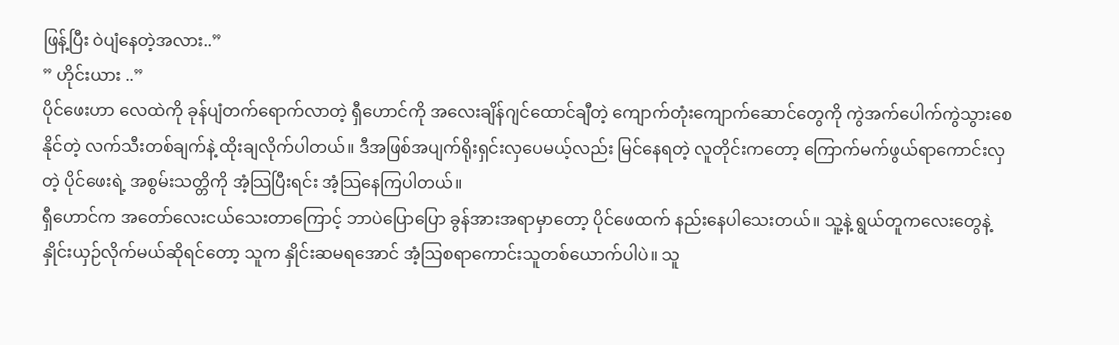ဖြန့်ပြီး ဝဲပျံနေတဲ့အလား..”
” ဟိုင်းယား ..”
ပိုင်ဖေးဟာ လေထဲကို ခုန်ပျံတက်ရောက်လာတဲ့ ရှီဟောင်ကို အလေးချိန်ဂျင်ထောင်ချီတဲ့ ကျောက်တုံးကျောက်ဆောင်တွေကို ကွဲအက်ပေါက်ကွဲသွားစေနိုင်တဲ့ လက်သီးတစ်ချက်နဲ့ ထိုးချလိုက်ပါတယ်။ ဒီအဖြစ်အပျက်ရိုးရှင်းလှပေမယ့်လည်း မြင်နေရတဲ့ လူတိုင်းကတော့ ကြောက်မက်ဖွယ်ရာကောင်းလှတဲ့ ပိုင်ဖေးရဲ့ အစွမ်းသတ္တိကို အံ့သြပြီးရင်း အံ့သြနေကြပါတယ်။
ရှီဟောင်က အတော်လေးငယ်သေးတာကြောင့် ဘာပဲပြောပြော ခွန်အားအရာမှာတော့ ပိုင်ဖေထက် နည်းနေပါသေးတယ်။ သူ့နဲ့ ရွယ်တူကလေးတွေနဲ့ နှိုင်းယှဉ်လိုက်မယ်ဆိုရင်တော့ သူက နှိုင်းဆမရအောင် အံ့သြစရာကောင်းသူတစ်ယောက်ပါပဲ။ သူ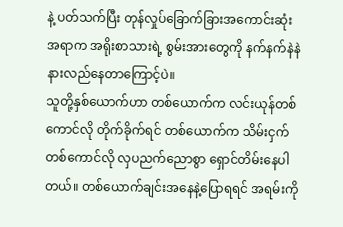နဲ့ ပတ်သက်ပြီး တုန်လှုပ်ခြောက်ခြားအကောင်းဆုံးအရာက အရိုးစာသားရဲ့ စွမ်းအားတွေကို နက်နက်နဲနဲနားလည်နေတာကြောင့်ပဲ။
သူတို့နှစ်ယောက်ဟာ တစ်ယောက်က လင်းယုန်တစ်ကောင်လို တိုက်ခိုက်ရင် တစ်ယောက်က သိမ်းငှက်တစ်ကောင်လို လှပညက်ညောစွာ ရှောင်တိမ်းနေပါတယ်။ တစ်ယောက်ချင်းအနေနဲ့ပြောရရင် အရမ်းကို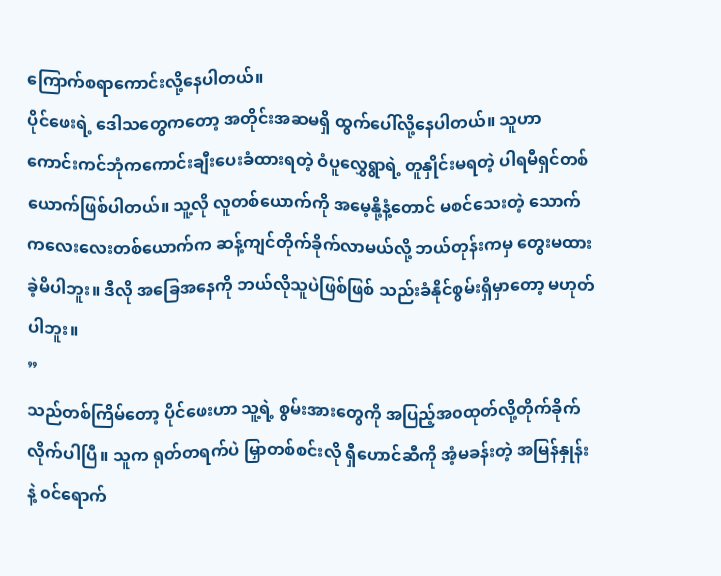ကြောက်စရာကောင်းလို့နေပါတယ်။
ပိုင်ဖေးရဲ့ ဒေါသတွေကတော့ အတိုင်းအဆမရှိ ထွက်ပေါ်လို့နေပါတယ်။ သူဟာ ကောင်းကင်ဘုံကကောင်းချီးပေးခံထားရတဲ့ ဝံပူလွှေရွာရဲ့ တူနှိုင်းမရတဲ့ ပါရမီရှင်တစ်ယောက်ဖြစ်ပါတယ်။ သူ့လို လူတစ်ယောက်ကို အမေ့နို့နံ့တောင် မစင်သေးတဲ့ သောက်ကလေးလေးတစ်ယောက်က ဆန့်ကျင်တိုက်ခိုက်လာမယ်လို့ ဘယ်တုန်းကမှ တွေးမထားခဲ့မိပါဘူး။ ဒီလို အခြေအနေကို ဘယ်လိုသူပဲဖြစ်ဖြစ် သည်းခံနိုင်စွမ်းရှိမှာတော့ မဟုတ်ပါဘူး။
”
သည်တစ်ကြိမ်တော့ ပိုင်ဖေးဟာ သူ့ရဲ့ စွမ်းအားတွေကို အပြည့်အ၀ထုတ်လို့တိုက်ခိုက်လိုက်ပါပြီ။ သူက ရုတ်တရက်ပဲ မြှာတစ်စင်းလို ရှီဟောင်ဆီကို အံ့မခန်းတဲ့ အမြန်နှုန်းနဲ့ ၀င်ရောက်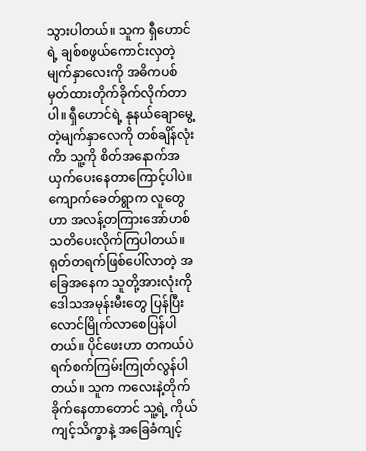သွားပါတယ်။ သူက ရှီဟောင်ရဲ့ ချစ်စဖွယ်ကောင်းလှတဲ့ မျက်နှာလေးကို အဓိကပစ်မှတ်ထားတိုက်ခိုက်လိုက်တာပါ။ ရှီဟောင်ရဲ့ နုနယ်ချောမွေ့တဲ့မျက်နှာလေကို တစ်ချိန်လုံးကိာ သူ့ကို စိတ်အနောက်အယှက်ပေးနေတာကြောင့်ပါပဲ။
ကျောက်ခေတ်ရွာက လူတွေဟာ အလန့်တကြားအော်ဟစ်သတိပေးလိုက်ကြပါတယ်။ ရုတ်တရက်ဖြစ်ပေါ်လာတဲ့ အခြေအနေက သူတို့အားလုံးကို ဒေါသအမုန်းမီးတွေ ပြန်ပြီးလောင်မြိုက်လာစေပြန်ပါတယ်။ ပိုင်ဖေးဟာ တကယ်ပဲ ရက်စက်ကြမ်းကြုတ်လွန်ပါတယ်။ သူက ကလေးနဲ့တိုက်ခိုက်နေတာတောင် သူ့ရဲ့ ကိုယ်ကျင့်သိက္ခာနဲ့ အခြေခံကျင့်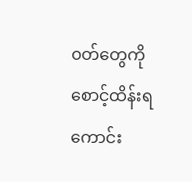၀တ်တွေကို စောင့်ထိန်းရကောင်း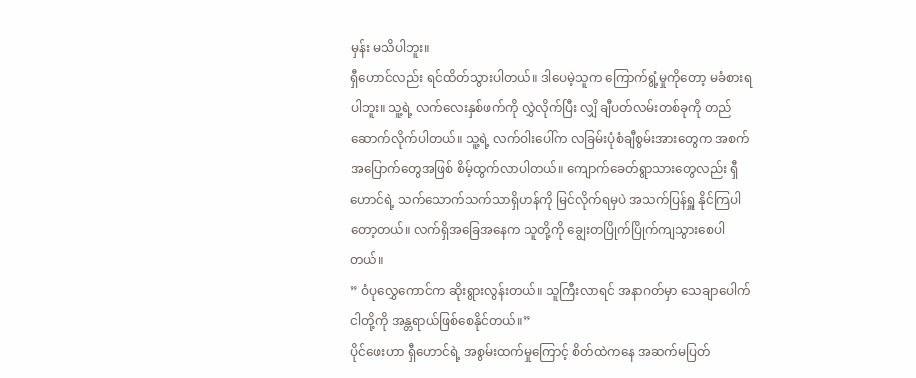မှန်း မသိပါဘူး။
ရှီဟောင်လည်း ရင်ထိတ်သွားပါတယ်။ ဒါပေမဲ့သူက ကြောက်ရွံ့မှုကိုတော့ မခံစားရပါဘူး။ သူ့ရဲ့ လက်လေးနှစ်ဖက်ကို လွှဲလိုက်ပြီး လျှိ ချီပတ်လမ်းတစ်ခုကို တည်ဆောက်လိုက်ပါတယ်။ သူ့ရဲ့ လက်ဝါးပေါ်က လခြမ်းပုံစံချီစွမ်းအားတွေက အစက်အပြောက်တွေအဖြစ် စိမ့်ထွက်လာပါတယ်။ ကျောက်ခေတ်ရွာသားတွေလည်း ရှီဟောင်ရဲ့ သက်သောက်သက်သာရှိဟန်ကို မြင်လိုက်ရမှပဲ အသက်ပြန်ရှူ နိုင်ကြပါတော့တယ်။ လက်ရှိအခြေအနေက သူတို့ကို ချွေးတပြိုက်ပြိုက်ကျသွားစေပါတယ်။
” ဝံပုလွှေကောင်က ဆိုးရွားလွန်းတယ်။ သူကြီးလာရင် အနာဂတ်မှာ သေချာပေါက် ငါတို့ကို အန္တရာယ်ဖြစ်စေနိုင်တယ်။”
ပိုင်ဖေးဟာ ရှီဟောင်ရဲ့ အစွမ်းထက်မှုကြောင့် စိတ်ထဲကနေ အဆက်မပြတ်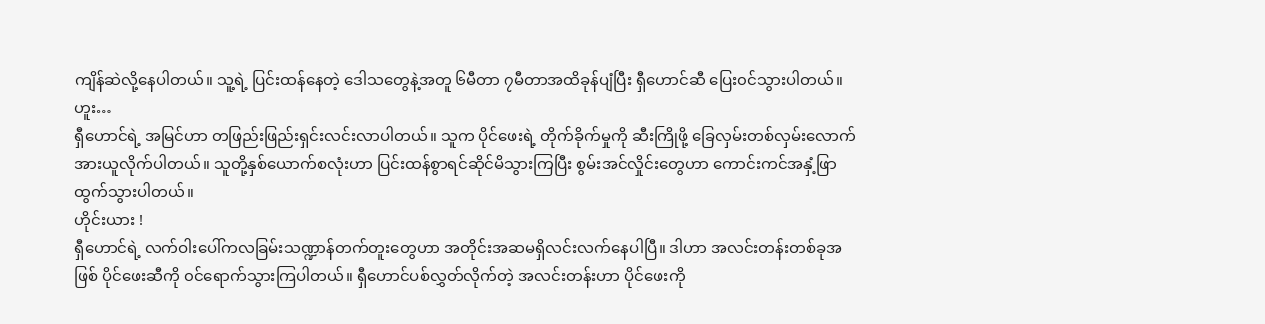ကျိန်ဆဲလို့နေပါတယ်။ သူ့ရဲ့ ပြင်းထန်နေတဲ့ ဒေါသတွေနဲ့အတူ ၆မီတာ ၇မီတာအထိခုန်ပျံပြီး ရှီဟောင်ဆီ ပြေး၀င်သွားပါတယ်။
ဟူး…
ရှီဟောင်ရဲ့ အမြင်ဟာ တဖြည်းဖြည်းရှင်းလင်းလာပါတယ်။ သူက ပိုင်ဖေးရဲ့ တိုက်ခိုက်မှုကို ဆီးကြိုဖို့ ခြေလှမ်းတစ်လှမ်းလောက် အားယူလိုက်ပါတယ်။ သူတို့နှစ်ယောက်စလုံးဟာ ပြင်းထန်စွာရင်ဆိုင်မိသွားကြပြီး စွမ်းအင်လှိုင်းတွေဟာ ကောင်းကင်အနှံ့ဖြာထွက်သွားပါတယ်။
ဟိုင်းယား !
ရှီဟောင်ရဲ့ လက်ဝါးပေါ်ကလခြမ်းသဏ္ဍာန်တက်တူးတွေဟာ အတိုင်းအဆမရှိလင်းလက်နေပါပြီ။ ဒါဟာ အလင်းတန်းတစ်ခုအဖြစ် ပိုင်ဖေးဆီကို ၀င်ရောက်သွားကြပါတယ်။ ရှီဟောင်ပစ်လွှတ်လိုက်တဲ့ အလင်းတန်းဟာ ပိုင်ဖေးကို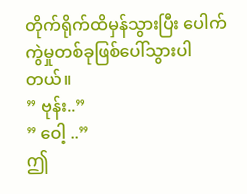တိုက်ရိုက်ထိမှန်သွားပြီး ပေါက်ကွဲမှုတစ်ခုဖြစ်ပေါ်သွားပါတယ်။
” ဗုန်း..”
” ဝေါ့ ..”
ဤ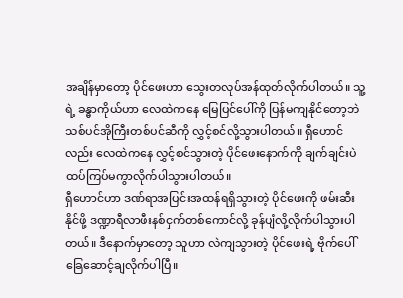အချိန်မှာတော့ ပိုင်ဖေးဟာ သွေးတလုပ်အန်ထုတ်လိုက်ပါတယ်။ သူ့ရဲ့ ခန္ဓာကိုယ်ဟာ လေထဲကနေ မြေပြင်ပေါ်ကို ပြန်မကျနိုင်တော့ဘဲ သစ်ပင်အိုကြီးတစ်ပင်ဆီကို လွှင့်စင်လို့သွားပါတယ်။ ရှီဟောင်လည်း လေထဲကနေ လွှင့်စင်သွားတဲ့ ပိုင်ဖေးနောက်ကို ချက်ချင်းပဲ ထပ်ကြပ်မကွာလိုက်ပါသွားပါတယ်။
ရှီဟောင်ဟာ ဒဏ်ရာအပြင်းအထန်ရရှိသွားတဲ့ ပိုင်ဖေးကို ဖမ်းဆီးနိုင်ဖို့ ဒဏ္ဍာရီလာဖီးနစ်ငှက်တစ်ကောင်လို့ ခုန်ပျံလို့လိုက်ပါသွားပါတယ်။ ဒီနောက်မှာတော့ သူဟာ လဲကျသွားတဲ့ ပိုင်ဖေးရဲ့ ဗိုက်ပေါ်ခြေဆောင့်ချလိုက်ပါပြီ။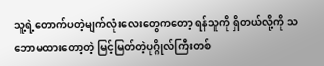သူ့ရဲ့တောက်ပတဲ့မျက်လုံးလေးတွေကတော့ ရန်သူကို ရှိတယ်လို့ကို သဘောမထားတော့တဲ့ မြင့်မြတ်တဲ့ပုဂ္ဂိုလ်ကြီးတစ်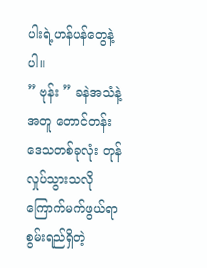ပါးရဲ့ဟန်ပန်တွေနဲ့ပါ။
” ဗုန်း ” ခနဲအသံနဲ့အတူ တောင်တန်းဒေသတစ်ခုလုံး တုန်လှုပ်သွားသလိုကြောက်မက်ဖွယ်ရာ စွမ်းရည်ရှိတဲ့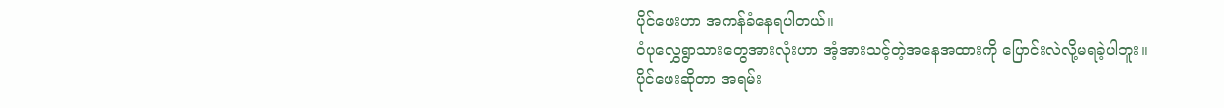ပိုင်ဖေးဟာ အကန်ခံနေရပါတယ်။
၀ံပုလွှေရွာသားတွေအားလုံးဟာ အံ့အားသင့်တဲ့အနေအထားကို ပြောင်းလဲလို့မရခဲ့ပါဘူး။ ပိုင်ဖေးဆိုတာ အရမ်း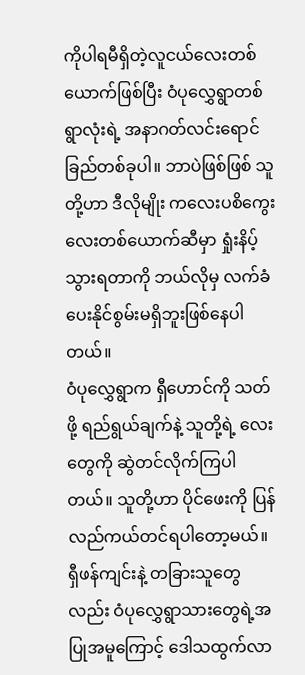ကိုပါရမီရှိတဲ့လူငယ်လေးတစ်ယောက်ဖြစ်ပြီး ဝံပုလွှေရွာတစ်ရွာလုံးရဲ့ အနာဂတ်လင်းရောင်ခြည်တစ်ခုပါ။ ဘာပဲဖြစ်ဖြစ် သူတို့ဟာ ဒီလိုမျိုး ကလေးပစိကွေးလေးတစ်ယောက်ဆီမှာ ရှုံးနိပ့်သွားရတာကို ဘယ်လိုမှ လက်ခံပေးနိုင်စွမ်းမရှိဘူးဖြစ်နေပါတယ်။
၀ံပုလွှေရွာက ရှီဟောင်ကို သတ်ဖို့ ရည်ရွယ်ချက်နဲ့ သူတို့ရဲ့ လေးတွေကို ဆွဲတင်လိုက်ကြပါတယ်။ သူတို့ဟာ ပိုင်ဖေးကို ပြန်လည်ကယ်တင်ရပါတော့မယ်။
ရှီဖန်ကျင်းနဲ့ တခြားသူတွေလည်း ဝံပုလွှေရွာသားတွေရဲ့အပြုအမူကြောင့် ဒေါသထွက်လာ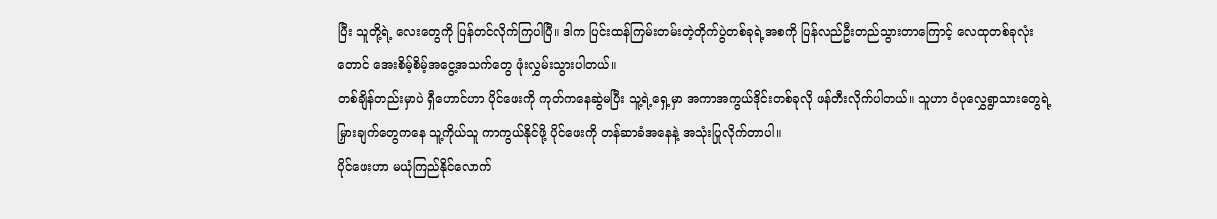ပြီး သူတို့ရဲ့ လေးတွေကို ပြန်တင်လိုက်ကြပါပြီ။ ဒါက ပြင်းထန်ကြမ်းတမ်းတဲ့တိုက်ပွဲတစ်ခုရဲ့အစကို ပြန်လည်ဦးတည်သွားတာကြောင့် လေထုတစ်ခုလုံးတောင် အေးစိမ့်စိမ့်အငွေ့အသက်တွေ ဖုံးလွှမ်းသွားပါတယ်။
တစ်ချိန်တည်းမှာပဲ ရှီဟောင်ဟာ ပိုင်ဖေးကို ကုတ်ကနေဆွဲမပြီး သူ့ရဲ့ရှေ့မှာ အကာအကွယ်ဒိုင်းတစ်ခုလို ဖန်တီးလိုက်ပါတယ်။ သူဟာ ဝံပုလွှေရွာသားတွေရဲ့ မြှားချက်တွေကနေ သူ့ကိုယ်သူ ကာကွယ်နိုင်ဖို့ ပိုင်ဖေးကို တန်ဆာခံအနေနဲ့ အသုံးပြုလိုက်တာပါ။
ပိုင်ဖေးဟာ မယုံကြည်နိုင်လောက်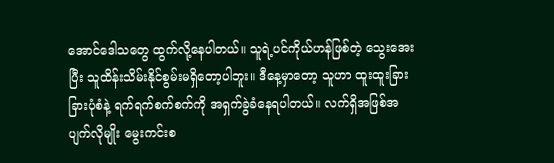အောင်ဒေါသတွေ ထွက်လို့နေပါတယ်။ သူရဲ့ပင်ကိုယ်ဟန်ဖြစ်တဲ့ သွေးအေးပြီး သူထိန်းသိမ်းနိုင်စွမ်းမရှိတော့ပါဘူး။ ဒီနေ့မှာတော့ သူဟာ ထူးထူးခြားခြားပုံစံနဲ့ ရက်ရက်စက်စက်ကို အရှက်ခွဲခံနေရပါတယ်။ လက်ရှိအဖြစ်အပျက်လိုမျိုး မွေးကင်းစ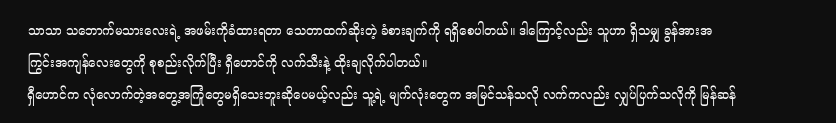သာသာ သဘောက်မသားလေးရဲ့ အဖမ်းကိုခံထားရတာ သေတာထက်ဆိုးတဲ့ ခံစားချက်ကို ရရှိစေပါတယ်။ ဒါကြောင့်လည်း သူဟာ ရှိသမျှ ခွန်အားအကြွင်းအကျန်လေးတွေကို စုစည်းလိုက်ပြီး ရှီဟောင်ကို လက်သီးနဲ့ ထိုးချလိုက်ပါတယ်။
ရှီဟောင်က လုံလောက်တဲ့အတွေ့အကြုံတွေမရှိသေးဘူးဆိုပေမယ့်လည်း သူ့ရဲ့ မျက်လုံးတွေက အမြင်သန်သလို လက်ကလည်း လျှပ်ပြက်သလိုကို မြန်ဆန်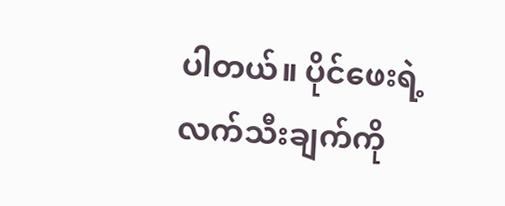ပါတယ်။ ပိုင်ဖေးရဲ့ လက်သီးချက်ကို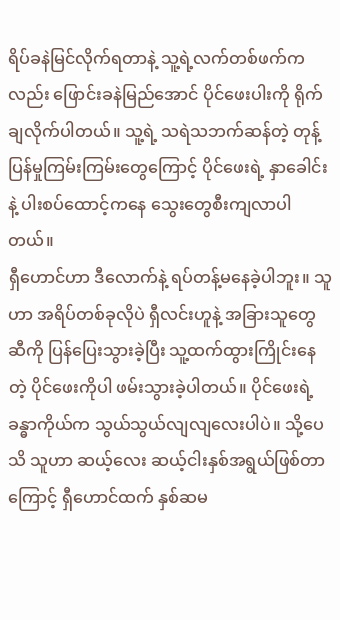ရိပ်ခနဲမြင်လိုက်ရတာနဲ့ သူ့ရဲ့လက်တစ်ဖက်ကလည်း ဖြောင်းခနဲမြည်အောင် ပိုင်ဖေးပါးကို ရိုက်ချလိုက်ပါတယ်။ သူ့ရဲ့ သရဲသဘက်ဆန်တဲ့ တုန့်ပြန်မှုကြမ်းကြမ်းတွေကြောင့် ပိုင်ဖေးရဲ့ နှာခေါင်းနဲ့ ပါးစပ်ထောင့်ကနေ သွေးတွေစီးကျလာပါတယ်။
ရှီဟောင်ဟာ ဒီလောက်နဲ့ ရပ်တန့်မနေခဲ့ပါဘူး။ သူဟာ အရိပ်တစ်ခုလိုပဲ ရှီလင်းဟူနဲ့ အခြားသူတွေဆီကို ပြန်ပြေးသွားခဲ့ပြီး သူ့ထက်ထွားကြိုင်းနေတဲ့ ပိုင်ဖေးကိုပါ ဖမ်းသွားခဲ့ပါတယ်။ ပိုင်ဖေးရဲ့ ခန္ဓာကိုယ်က သွယ်သွယ်လျလျလေးပါပဲ။ သို့ပေသိ သူဟာ ဆယ့်လေး ဆယ့်ငါးနှစ်အရွယ်ဖြစ်တာကြောင့် ရှီဟောင်ထက် နှစ်ဆမ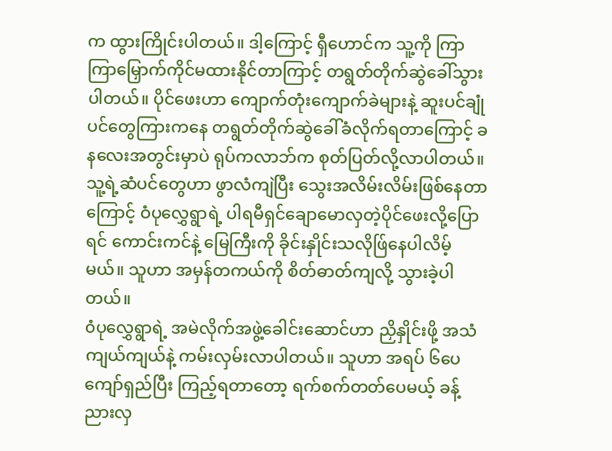က ထွားကြိုင်းပါတယ်။ ဒါ့ကြောင့် ရှီဟောင်က သူ့ကို ကြာကြာမြှောက်ကိုင်မထားနိုင်တာကြာင့် တရွတ်တိုက်ဆွဲခေါ်သွားပါတယ်။ ပိုင်ဖေးဟာ ကျောက်တုံးကျောက်ခဲများနဲ့ ဆူးပင်ချုံပင်တွေကြားကနေ တရွတ်တိုက်ဆွဲခေါ်ခံလိုက်ရတာကြောင့် ခနလေးအတွင်းမှာပဲ ရုပ်ကလာဘ်က စုတ်ပြတ်လို့လာပါတယ်။ သူ့ရဲ့ဆံပင်တွေဟာ ဖွာလံကျဲပြီး သွေးအလိမ်းလိမ်းဖြစ်နေတာကြောင့် ဝံပုလွှေရွာရဲ့ ပါရမီရှင်ချောမောလှတဲ့ပိုင်ဖေးလို့ပြောရင် ကောင်းကင်နဲ့ မြေကြီးကို ခိုင်းနှိုင်းသလိုဖ်ြနေပါလိမ့်မယ်။ သူဟာ အမှန်တကယ်ကို စိတ်ဓာတ်ကျလို့ သွားခဲ့ပါတယ်။
၀ံပုလွှေရွာရဲ့ အမဲလိုက်အဖွဲ့ခေါင်းဆောင်ဟာ ညှိနှိုင်းဖို့ အသံကျယ်ကျယ်နဲ့ ကမ်းလှမ်းလာပါတယ်။ သူဟာ အရပ် ၆ပေကျော်ရှည်ပြီး ကြည့်ရတာတော့ ရက်စက်တတ်ပေမယ့် ခန့်ညားလှ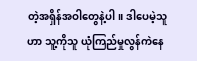တဲ့အရှိန်အဝါတွေနဲ့ပါ။ ဒါပေမဲ့သူဟာ သူ့ကိုသူ ယုံကြည်မှုလွန်ကဲနေ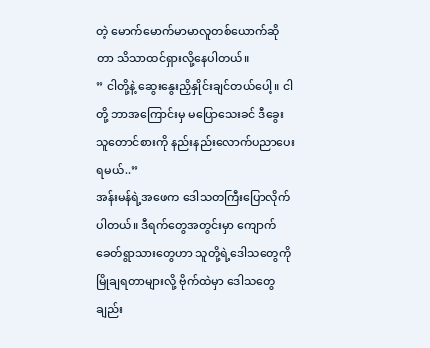တဲ့ မောက်မောက်မာမာလူတစ်ယောက်ဆိုတာ သိသာထင်ရှားလို့နေပါတယ်။
” ငါတို့နဲ့ ဆွေးနွေးညှိနှိုင်းချင်တယ်ပေါ့။ ငါတို့ ဘာအကြောင်းမှ မပြောသေးခင် ဒီခွေးသူတောင်စားကို နည်းနည်းလောက်ပညာပေးရမယ်..”
အန်းမန်ရဲ့အဖေက ဒေါသတကြီးပြောလိုက်ပါတယ်။ ဒီရက်တွေအတွင်းမှာ ကျောက်ခေတ်ရွာသားတွေဟာ သူတို့ရဲ့ဒေါသတွေကို မြိုချရတာများလို့ ဗိုက်ထဲမှာ ဒေါသတွေချည်း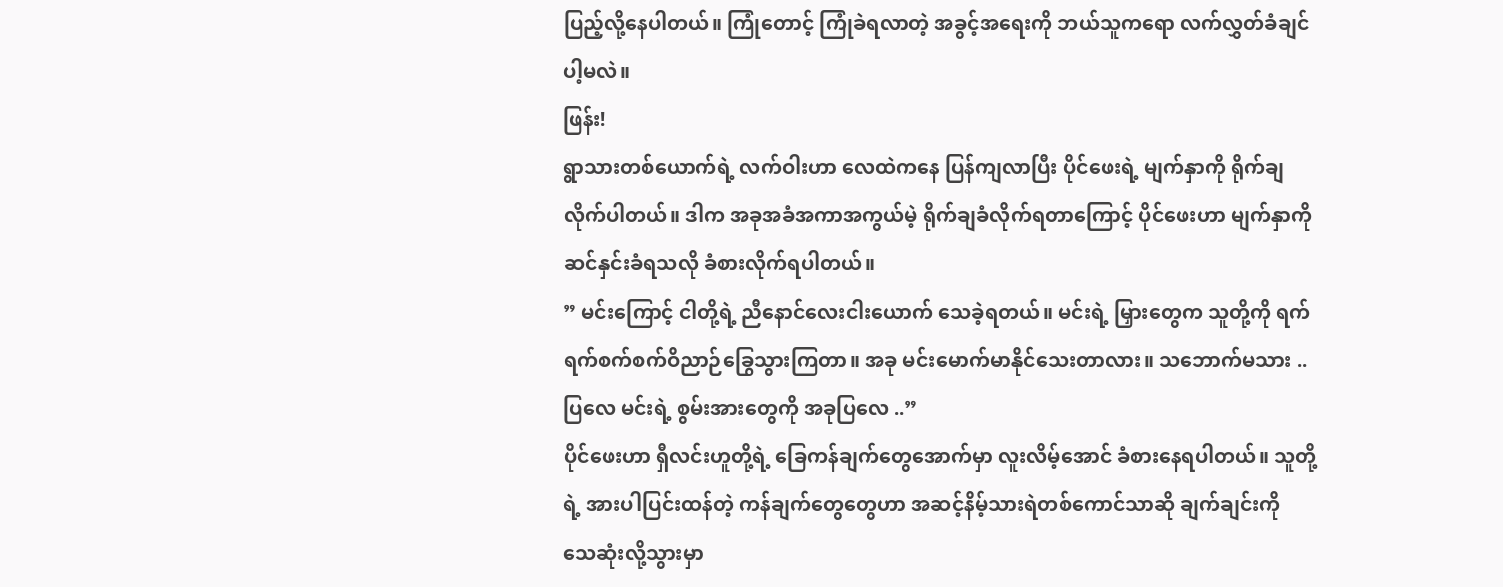ပြည့်လို့နေပါတယ်။ ကြုံတောင့် ကြုံခဲရလာတဲ့ အခွင့်အရေးကို ဘယ်သူကရော လက်လွှတ်ခံချင်ပါ့မလဲ။
ဖြန်း!
ရွာသားတစ်ယောက်ရဲ့ လက်ဝါးဟာ လေထဲကနေ ပြန်ကျလာပြီး ပိုင်ဖေးရဲ့ မျက်နှာကို ရိုက်ချလိုက်ပါတယ်။ ဒါက အခုအခံအကာအကွယ်မဲ့ ရိုက်ချခံလိုက်ရတာကြောင့် ပိုင်ဖေးဟာ မျက်နှာကို ဆင်နှင်းခံရသလို ခံစားလိုက်ရပါတယ်။
” မင်းကြောင့် ငါတို့ရဲ့ ညီနောင်လေးငါးယောက် သေခဲ့ရတယ်။ မင်းရဲ့ မြှားတွေက သူတို့ကို ရက်ရက်စက်စက်ဝိညာဉ်ခြွေသွားကြတာ။ အခု မင်းမောက်မာနိုင်သေးတာလား။ သဘောက်မသား .. ပြလေ မင်းရဲ့ စွမ်းအားတွေကို အခုပြလေ ..”
ပိုင်ဖေးဟာ ရှီလင်းဟူတို့ရဲ့ ခြေကန်ချက်တွေအောက်မှာ လူးလိမ့်အောင် ခံစားနေရပါတယ်။ သူတို့ရဲ့ အားပါပြင်းထန်တဲ့ ကန်ချက်တွေတွေဟာ အဆင့်နိမ့်သားရဲတစ်ကောင်သာဆို ချက်ချင်းကို သေဆုံးလို့သွားမှာ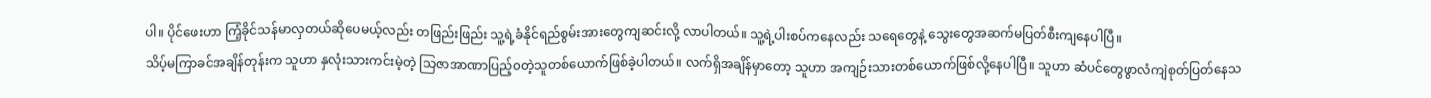ပါ။ ပိုင်ဖေးဟာ ကြံ့ခိုင်သန်မာလှတယ်ဆိုပေမယ့်လည်း တဖြည်းဖြည်း သူ့ရဲ့ခံနိုင်ရည်စွမ်းအားတွေကျဆင်းလို့ လာပါတယ်။ သူ့ရဲ့ပါးစပ်ကနေလည်း သရေတွေနဲ့ သွေးတွေအဆက်မပြတ်စီးကျနေပါပြီ။
သိပ့်မကြာခင်အချိန်တုန်းက သူဟာ နှလုံးသားကင်းမဲ့တဲ့ သြဇာအာဏာပြည့်၀တဲ့သူတစ်ယောက်ဖြစ်ခဲ့ပါတယ်။ လက်ရှိအချိန်မှာတော့ သူဟာ အကျဉ်းသားတစ်ယောက်ဖြစ်လို့နေပါပြီ။ သူဟာ ဆံပင်တွေဖွာလံကျဲစုတ်ပြတ်နေသ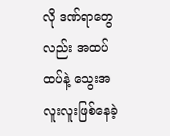လို ဒဏ်ရာတွေလည်း အထပ်ထပ်နဲ့ သွေးအလူးလူးဖြစ်နေခဲ့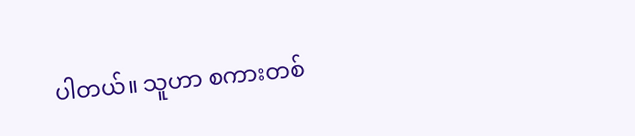ပါတယ်။ သူဟာ စကားတစ်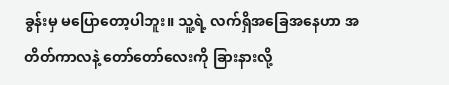ခွန်းမှ မပြောတော့ပါဘူး။ သူ့ရဲ့ လက်ရှိအခြေအနေဟာ အတိတ်ကာလနဲ့ တော်တော်လေးကို ခြားနားလို့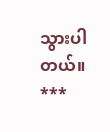သွားပါတယ်။
***